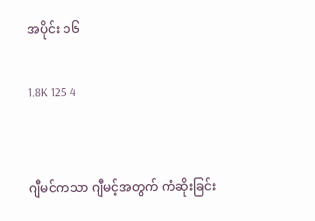အပိုင်း ၁၆

1.8K 125 4


ဂျီမင်ကသာ ဂျီမင့်အတွက် ကံဆိုးခြင်း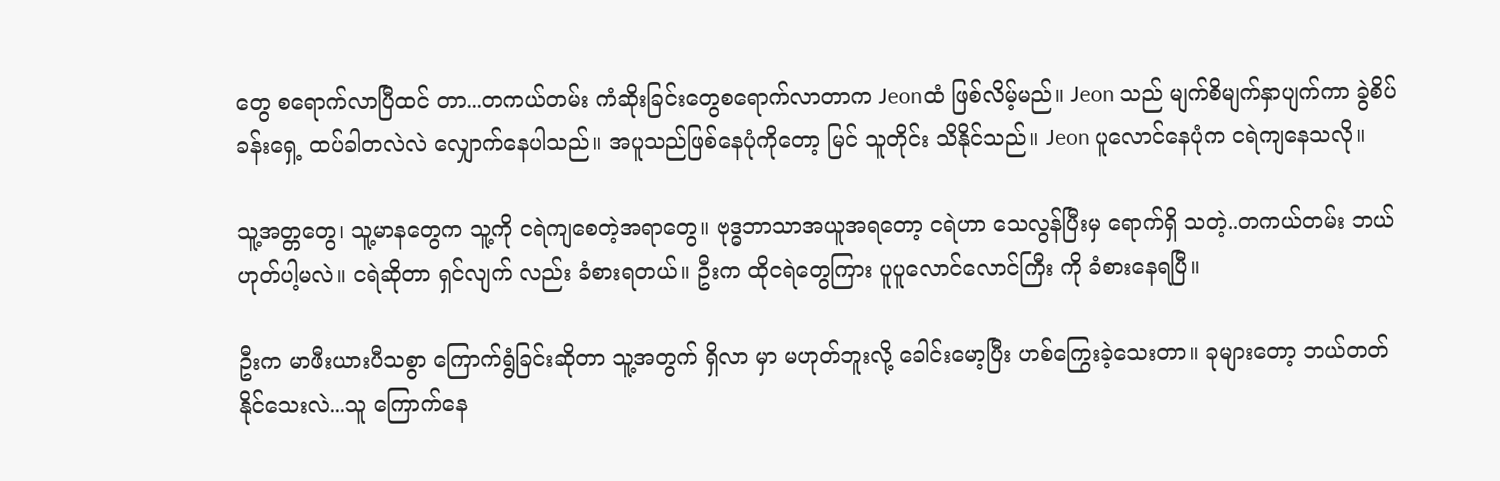တွေ စရောက်လာပြီထင် တာ...တကယ်တမ်း ကံဆိုးခြင်းတွေစရောက်လာတာက Jeonထံ ဖြစ်လိမ့်မည်။ Jeon သည် မျက်စိမျက်နှာပျက်ကာ ခွဲစိပ်ခန်းရှေ့ ထပ်ခါတလဲလဲ လျှောက်နေပါသည်။ အပူသည်ဖြစ်နေပုံကိုတော့ မြင် သူတိုင်း သိနိုင်သည်။ Jeon ပူလောင်နေပုံက ငရဲကျနေသလို။

သူ့အတ္တတွေ၊ သူ့မာနတွေက သူ့ကို ငရဲကျစေတဲ့အရာတွေ။ ဗုဒ္ဓဘာသာအယူအရတော့ ငရဲဟာ သေလွန်ပြီးမှ ရောက်ရှိ သတဲ့..တကယ်တမ်း ဘယ်ဟုတ်ပါ့မလဲ။ ငရဲဆိုတာ ရှင်လျက် လည်း ခံစားရတယ်။ ဦးက ထိုငရဲတွေကြား ပူပူလောင်လောင်ကြီး ကို ခံစားနေရပြီ။

ဦးက မာဖီးယားပီသစွာ ကြောက်ရွံခြင်းဆိုတာ သူ့အတွက် ရှိလာ မှာ မဟုတ်ဘူးလို့ ခေါင်းမော့ပြီး ဟစ်ကြွေးခဲ့သေးတာ။ ခုများတော့ ဘယ်တတ်နိုင်သေးလဲ...သူ ကြောက်နေ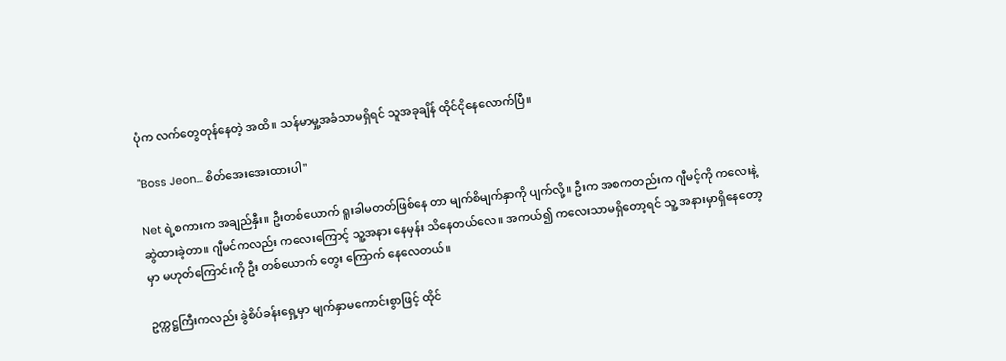ပုံက လက်တွေတုန်နေတဲ့ အထိ။ သန်မာမှု့အခံသာမရှိရင် သူအခုချိန် ထိုင်ငိုနေလောက်ပြီ။

"Boss Jeon... စိတ်အေးအေးထားပါ"

Net ရဲ့စကားက အချည်နှီး။ ဦးတစ်ယောက် ရူးခါမတတ်ဖြစ်နေ တာ မျက်စိမျက်နှာကို ပျက်လို့။ ဦးက အစကတည်းက ဂျီမင့်ကို ကလေးနဲ့ ဆွဲထားခဲ့တာ။ ဂျီမင်ကလည်း ကလေးကြောင့် သူ့အနား နေမှန်း သိနေတယ်လေ။ အကယ်၍ ကလေးသာမရှိတော့ရင် သူ့ အနားမှာရှိနေတော့မှာ မဟုတ်ကြောင်းကို ဦး တစ်ယောက် တွေး ကြောက် နေလေတယ်။

ဥက္ကဋ္ဌကြီးကလည်း ခွဲစိပ်ခန်းရှေ့မှာ မျက်နှာမကောင်းစွာဖြင့် ထိုင်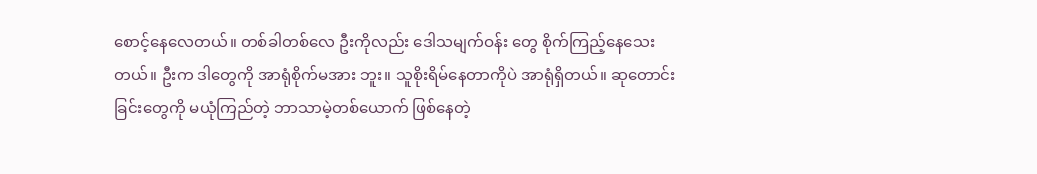စောင့်နေလေတယ်။ တစ်ခါတစ်လေ ဦးကိုလည်း ဒေါသမျက်ဝန်း တွေ စိုက်ကြည့်နေသေးတယ်။ ဦးက ဒါတွေကို အာရုံစိုက်မအား ဘူး။ သူစိုးရိမ်နေတာကိုပဲ အာရုံရှိတယ်။ ဆုတောင်းခြင်းတွေကို မယုံကြည်တဲ့ ဘာသာမဲ့တစ်ယောက် ဖြစ်နေတဲ့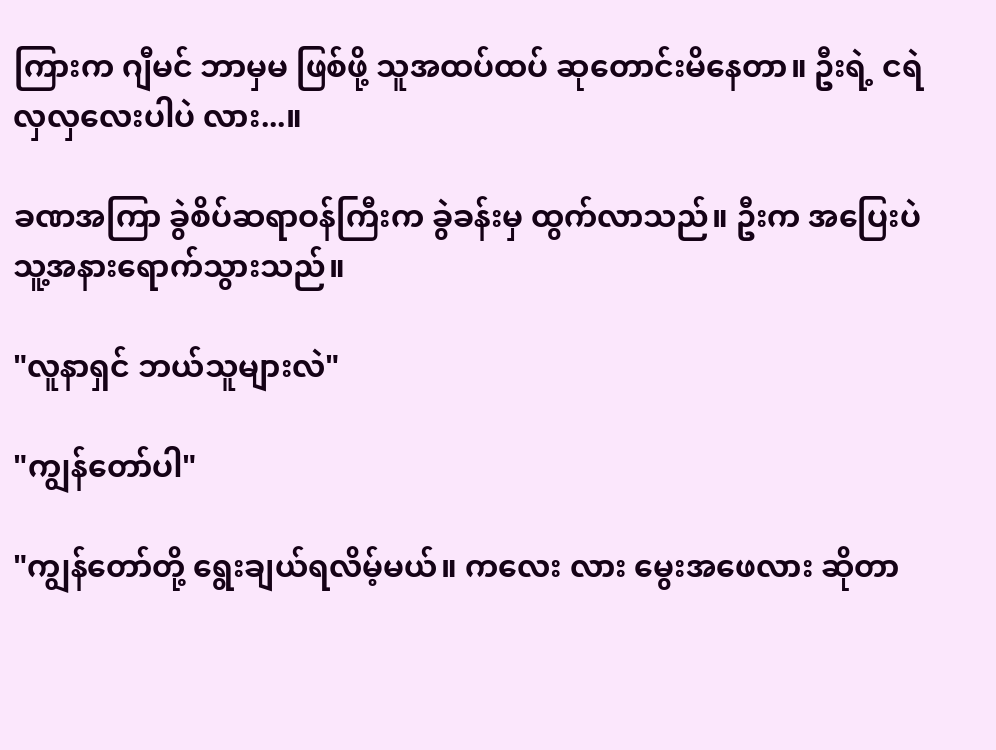ကြားက ဂျီမင် ဘာမှမ ဖြစ်ဖို့ သူအထပ်ထပ် ဆုတောင်းမိနေတာ။ ဦးရဲ့ ငရဲ လှလှလေးပါပဲ လား...။

ခဏအကြာ ခွဲစိပ်ဆရာဝန်ကြီးက ခွဲခန်းမှ ထွက်လာသည်။ ဦးက အပြေးပဲ သူ့အနားရောက်သွားသည်။

"လူနာရှင် ဘယ်သူများလဲ"

"ကျွန်တော်ပါ"

"ကျွန်တော်တို့ ရွေးချယ်ရလိမ့်မယ်။ ကလေး လား မွေးအဖေလား ဆိုတာ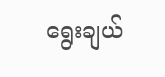ရွေးချယ်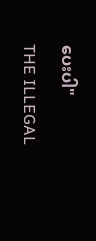ပေးပါ"

THE ILLEGAL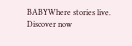BABYWhere stories live. Discover now